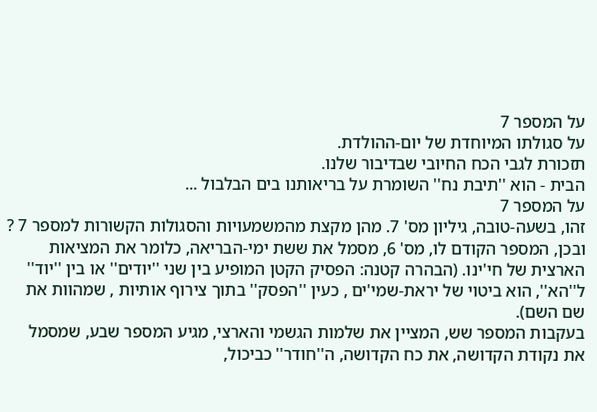על המספר 7
על סגולתו המיוחדת של יום-ההולדת.
תזכורת לגבי הכח החיובי שבדיבור שלנו.
הבית - הוא ''תיבת נח'' השומרת על בריאותנו בים הבלבול ...
על המספר 7
זהו, בשעה-טובה, גיליון מס' 7. מהן מקצת מהמשמעויות והסגולות הקשורות למספר 7 ? ובכן, המספר הקודם לו, מס' 6, מסמל את ששת ימי-הבריאה, כלומר את המציאות הארצית של חי'ינו. (הבהרה קטנה: הפסיק הקטן המופיע בין שני ''יודים'' או בין ''יוד'' ל''הא'', הוא ביטוי של יראת-שמי'ים , כעין ''הפסק'' בתוך צירוף אותיות , שמהוות את שם השם).
בעקבות המספר שש, המציין את שלמות הגשמי והארצי, מגיע המספר שבע, שמסמל את נקודת הקדושה, את כח הקדושה, ה''חודר'' כביכול,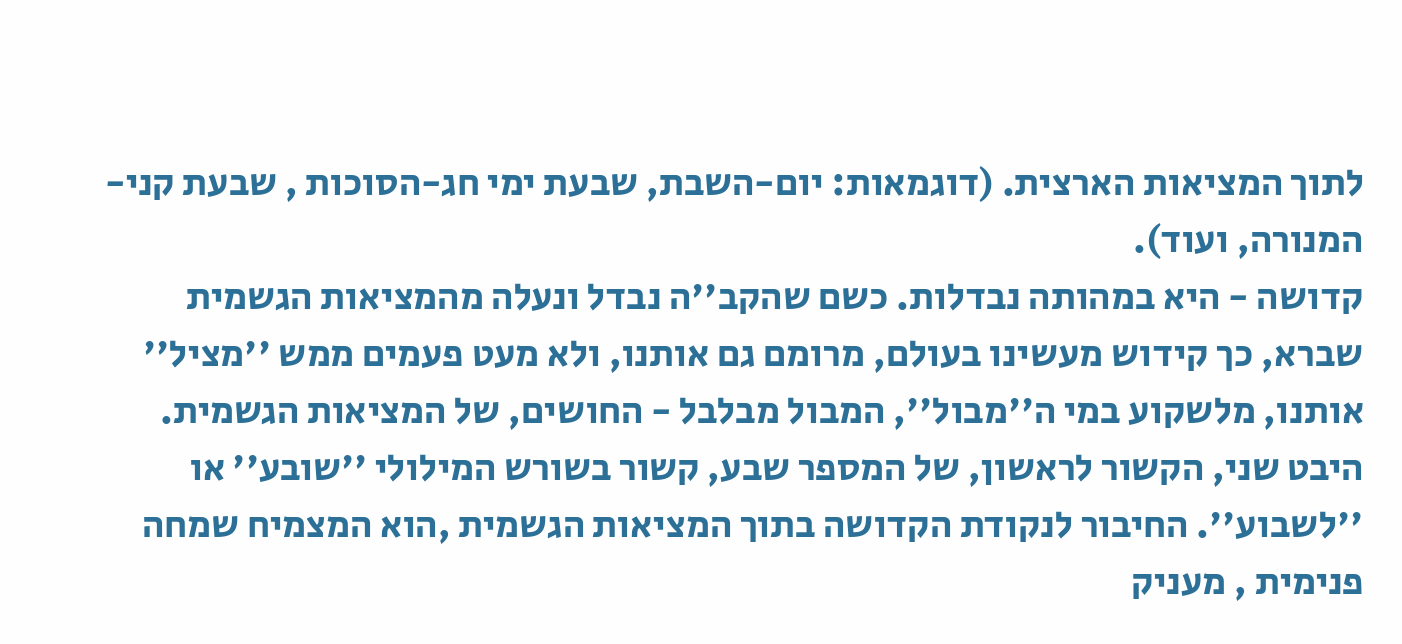לתוך המציאות הארצית. (דוגמאות: יום-השבת, שבעת ימי חג-הסוכות , שבעת קני-המנורה, ועוד).
קדושה - היא במהותה נבדלות. כשם שהקב''ה נבדל ונעלה מהמציאות הגשמית שברא, כך קידוש מעשינו בעולם, מרומם גם אותנו, ולא מעט פעמים ממש ''מציל'' אותנו, מלשקוע במי ה''מבול'', המבול מבלבל - החושים, של המציאות הגשמית. היבט שני, הקשור לראשון, של המספר שבע, קשור בשורש המילולי ''שובע'' או ''לשבוע''. החיבור לנקודת הקדושה בתוך המציאות הגשמית ,הוא המצמיח שמחה פנימית , מעניק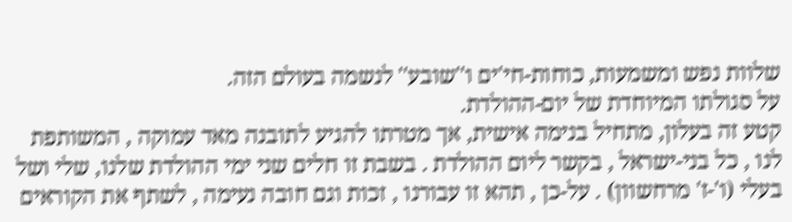שלוות נפש ומשמעות, כוחות-חי'ים ו''שובע'' לנשמה בעולם הזה.
על סגולתו המיוחדת של יום-ההולדת.
קטע זה בעלון, מתחיל בנימה אישית, אך מטרתו להגיע לתובנה מאד עמוקה , המשותפת לנו , כל בני-ישראל , בקשר ליום ההולדת . בשבת זו חלים שני ימי ההולדת שלנו, שלי ושל בעלי (ו'-ז' מרחשוון) . על-כן , תהא זו עבורנו , זכות וגם חובה נעימה , לשתף את הקוראים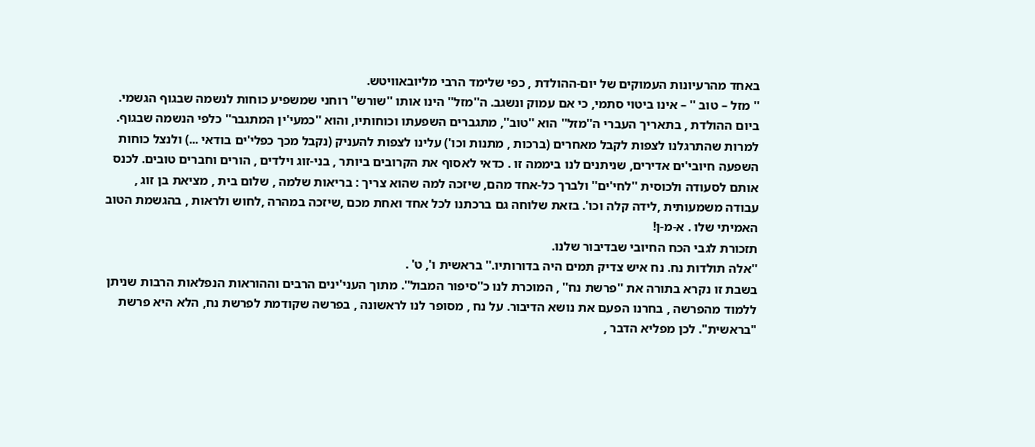באחד מהרעיונות העמוקים של יום-ההולדת , כפי שלימד הרבי מליובאוויטש.
'' מזל – טוב '' – אינו ביטוי סתמי, כי אם עמוק ונשגב. ה''מזל'' הינו אותו ''שורש'' רוחני שמשפיע כוחות לנשמה שבגוף הגשמי. ביום ההולדת , בתאריך העברי ה''מזל'' הוא ''טוב'', מתגברים השפעתו וכוחותיו, והוא ''כמעי'ין המתגבר'' כלפי הנשמה שבגוף. למרות שהתרגלנו לצפות לקבל מאחרים (ברכות , מתנות וכו') עלינו לצפות להעניק (נקבל מכך כפלי'ים בודאי ...) ולנצל כוחות השפעה חיובי'ים אדירים, שניתנים לנו ביממה זו . כדאי לאסוף את הקרובים ביותר , בני-זוג וילדים , הורים וחברים טובים. לכנס אותם לסעודה ולכוסית ''לחי'ים'' ולברך כל-אחד מהם, שיזכה למה שהוא צריך : בריאות שלמה , שלום בית , מציאת בן זוג , עבודה משמעותית ,לידה קלה וכו'. בזאת שלוחה גם ברכתנו לכל אחד ואחת מכם ,שיזכה במהרה ,לחוש ולראות , בהגשמת הטוב האמיתי שלו . א-מ-ן!
תזכורת לגבי הכח החיובי שבדיבור שלנו.
''אלה תולדות נח. נח איש צדיק תמים היה בדורותיו.'' בראשית ו', ט' .
בשבת זו נקרא בתורה את ''פרשת נח'' , המוכרת לנו כ''סיפור המבול''. מתוך העני'ינים הרבים וההוראות הנפלאות הרבות שניתן ללמוד מהפרשה , בחרנו הפעם את נושא הדיבור. על נח , מסופר לנו לראשונה , בפרשה שקודמת לפרשת נח, הלא היא פרשת "בראשית". לכן מפליא הדבר ,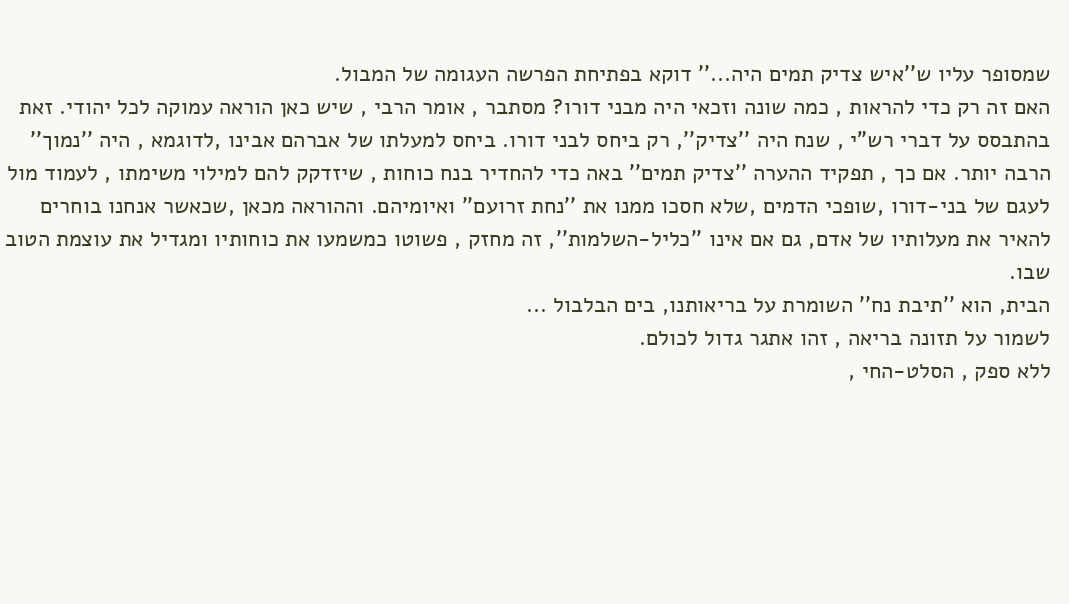שמסופר עליו ש''איש צדיק תמים היה...'' דוקא בפתיחת הפרשה העגומה של המבול.
האם זה רק כדי להראות , כמה שונה וזכאי היה מבני דורו? מסתבר , אומר הרבי , שיש כאן הוראה עמוקה לכל יהודי. זאת בהתבסס על דברי רש"י , שנח היה ''צדיק'', רק ביחס לבני דורו. ביחס למעלתו של אברהם אבינו ,לדוגמא , היה ''נמוך'' הרבה יותר. אם כך , תפקיד ההערה ''צדיק תמים'' באה כדי להחדיר בנח כוחות , שיזדקק להם למילוי משימתו , לעמוד מול לעגם של בני-דורו ,שופכי הדמים ,שלא חסכו ממנו את ''נחת זרועם'' ואיומיהם. וההוראה מכאן ,שכאשר אנחנו בוחרים להאיר את מעלותיו של אדם, גם אם אינו ''כליל-השלמות'', זה מחזק , פשוטו כמשמעו את כוחותיו ומגדיל את עוצמת הטוב שבו.
הבית, הוא ''תיבת נח'' השומרת על בריאותנו, בים הבלבול ...
לשמור על תזונה בריאה , זהו אתגר גדול לכולם.
ללא ספק , הסלט-החי ,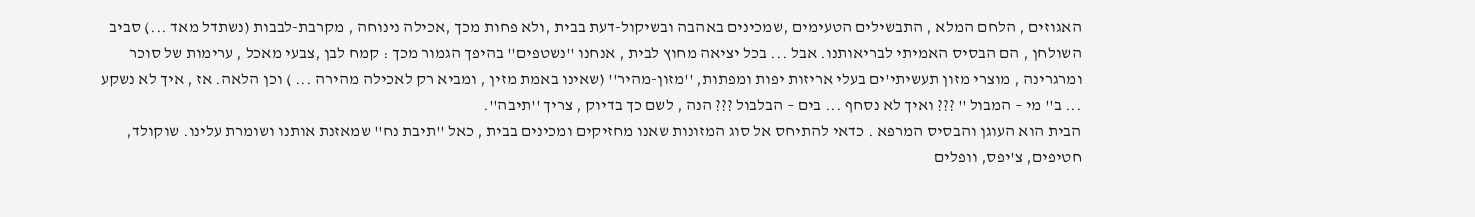האגוזים , הלחם המלא , התבשילים הטעימים ,שמכינים באהבה ובשיקול-דעת בבית ,ולא פחות מכך ,אכילה נינוחה , מקרבת-לבבות (נשתדל מאד ...) סביב השולחן , הם הבסיס האמיתי לבריאותנו. אבל ... בכל יציאה מחוץ לבית , אנחנו ''נשטפים'' בהיפך הגמור מכך : קמח לבן ,צבעי מאכל , ערימות של סוכר ומרגרינה , מוצרי מזון תעשיתי'ים בעלי אריזות יפות ומפתות, ''מזון-מהיר'' (שאינו באמת מזין , ומביא רק לאכילה מהירה ... ) וכן הלאה. אז , איך לא נשקע ... ב'' מי – המבול '' ??? ואיך לא נסחף ... בים – הבלבול ??? הנה , לשם כך בדיוק , צריך ''תיבה''.
הבית הוא העוגן והבסיס המרפא . כדאי להתיחס אל סוג המזונות שאנו מחזיקים ומכינים בבית , כאל ''תיבת נח'' שמאזנת אותנו ושומרת עלינו. שוקולד, חטיפים, צ'יפס, וופלים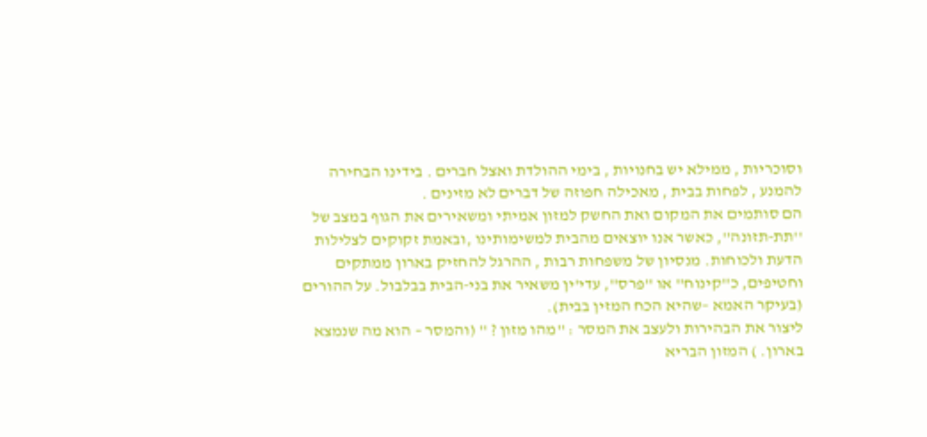וסוכריות , ממילא יש בחנויות , בימי ההולדת ואצל חברים . בידינו הבחירה להמנע , לפחות בבית , מאכילה חפוזה של דברים לא מזינים .
הם סותמים את המקום ואת החשק למזון אמיתי ומשאירים את הגוף במצב של ''תת-תזונה'', כאשר אנו יוצאים מהבית למשימותינו ,ובאמת זקוקים לצלילות הדעת ולכוחות. מנסיון של משפחות רבות , ההרגל להחזיק בארון ממתקים וחטיפים, כ''קינוח'' או ''פרס'', עדי'ין משאיר את בני-הבית בבלבול. על ההורים (בעיקר האמא –שהיא הכח המזין בבית).
ליצור את הבהירות ולעצב את המסר : ''מהו מזון ? '' (והמסר – הוא מה שנמצא בארון. ) המזון הבריא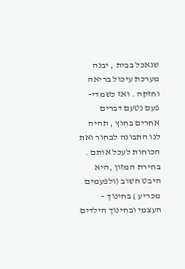שנאכל בבית , יבנה מערכת עיכול בריאה וחזקה . ואז כשמדי- פעם נטעם דברים אחרים בחוץ , תהיה לנו התבונה לבחור ואת הכוחות לעכל אותם . בחירת המזון ,היא היבט חשוב (ולפעמים מכריע ) בחינוך – העצמי ובחינוך הילדים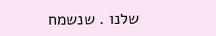שלנו . שנשמח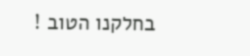בחלקנו הטוב !